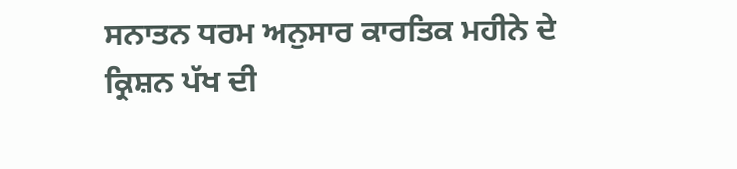ਸਨਾਤਨ ਧਰਮ ਅਨੁਸਾਰ ਕਾਰਤਿਕ ਮਹੀਨੇ ਦੇ ਕ੍ਰਿਸ਼ਨ ਪੱਖ ਦੀ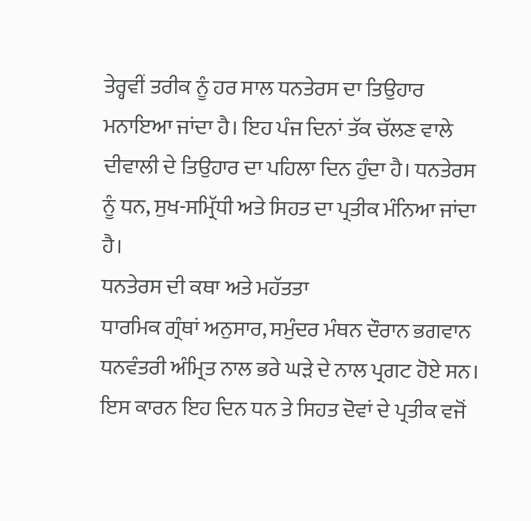ਤੇਰ੍ਹਵੀਂ ਤਰੀਕ ਨੂੰ ਹਰ ਸਾਲ ਧਨਤੇਰਸ ਦਾ ਤਿਉਹਾਰ ਮਨਾਇਆ ਜਾਂਦਾ ਹੈ। ਇਹ ਪੰਜ ਦਿਨਾਂ ਤੱਕ ਚੱਲਣ ਵਾਲੇ ਦੀਵਾਲੀ ਦੇ ਤਿਉਹਾਰ ਦਾ ਪਹਿਲਾ ਦਿਨ ਹੁੰਦਾ ਹੈ। ਧਨਤੇਰਸ ਨੂੰ ਧਨ, ਸੁਖ-ਸਮ੍ਰਿੱਧੀ ਅਤੇ ਸਿਹਤ ਦਾ ਪ੍ਰਤੀਕ ਮੰਨਿਆ ਜਾਂਦਾ ਹੈ।
ਧਨਤੇਰਸ ਦੀ ਕਥਾ ਅਤੇ ਮਹੱਤਤਾ
ਧਾਰਮਿਕ ਗ੍ਰੰਥਾਂ ਅਨੁਸਾਰ, ਸਮੁੰਦਰ ਮੰਥਨ ਦੌਰਾਨ ਭਗਵਾਨ ਧਨਵੰਤਰੀ ਅੰਮ੍ਰਿਤ ਨਾਲ ਭਰੇ ਘੜੇ ਦੇ ਨਾਲ ਪ੍ਰਗਟ ਹੋਏ ਸਨ। ਇਸ ਕਾਰਨ ਇਹ ਦਿਨ ਧਨ ਤੇ ਸਿਹਤ ਦੋਵਾਂ ਦੇ ਪ੍ਰਤੀਕ ਵਜੋਂ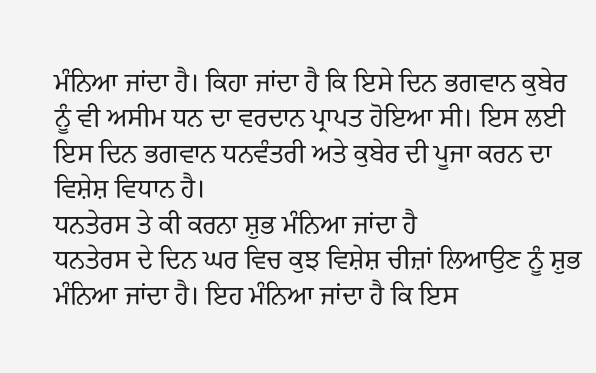ਮੰਨਿਆ ਜਾਂਦਾ ਹੈ। ਕਿਹਾ ਜਾਂਦਾ ਹੈ ਕਿ ਇਸੇ ਦਿਨ ਭਗਵਾਨ ਕੁਬੇਰ ਨੂੰ ਵੀ ਅਸੀਮ ਧਨ ਦਾ ਵਰਦਾਨ ਪ੍ਰਾਪਤ ਹੋਇਆ ਸੀ। ਇਸ ਲਈ ਇਸ ਦਿਨ ਭਗਵਾਨ ਧਨਵੰਤਰੀ ਅਤੇ ਕੁਬੇਰ ਦੀ ਪੂਜਾ ਕਰਨ ਦਾ ਵਿਸ਼ੇਸ਼ ਵਿਧਾਨ ਹੈ।
ਧਨਤੇਰਸ ਤੇ ਕੀ ਕਰਨਾ ਸ਼ੁਭ ਮੰਨਿਆ ਜਾਂਦਾ ਹੈ
ਧਨਤੇਰਸ ਦੇ ਦਿਨ ਘਰ ਵਿਚ ਕੁਝ ਵਿਸ਼ੇਸ਼ ਚੀਜ਼ਾਂ ਲਿਆਉਣ ਨੂੰ ਸ਼ੁਭ ਮੰਨਿਆ ਜਾਂਦਾ ਹੈ। ਇਹ ਮੰਨਿਆ ਜਾਂਦਾ ਹੈ ਕਿ ਇਸ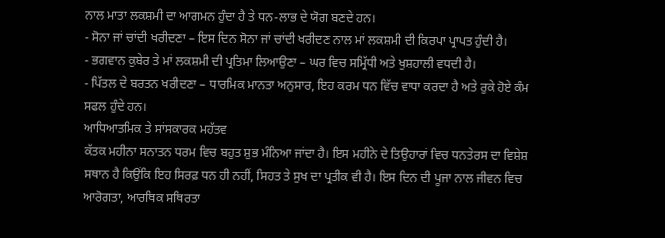ਨਾਲ ਮਾਤਾ ਲਕਸ਼ਮੀ ਦਾ ਆਗਮਨ ਹੁੰਦਾ ਹੈ ਤੇ ਧਨ-ਲਾਭ ਦੇ ਯੋਗ ਬਣਦੇ ਹਨ।
- ਸੋਨਾ ਜਾਂ ਚਾਂਦੀ ਖਰੀਦਣਾ – ਇਸ ਦਿਨ ਸੋਨਾ ਜਾਂ ਚਾਂਦੀ ਖਰੀਦਣ ਨਾਲ ਮਾਂ ਲਕਸ਼ਮੀ ਦੀ ਕਿਰਪਾ ਪ੍ਰਾਪਤ ਹੁੰਦੀ ਹੈ।
- ਭਗਵਾਨ ਕੁਬੇਰ ਤੇ ਮਾਂ ਲਕਸ਼ਮੀ ਦੀ ਪ੍ਰਤਿਮਾ ਲਿਆਉਣਾ – ਘਰ ਵਿਚ ਸਮ੍ਰਿੱਧੀ ਅਤੇ ਖੁਸ਼ਹਾਲੀ ਵਧਦੀ ਹੈ।
- ਪਿੱਤਲ ਦੇ ਬਰਤਨ ਖਰੀਦਣਾ – ਧਾਰਮਿਕ ਮਾਨਤਾ ਅਨੁਸਾਰ, ਇਹ ਕਰਮ ਧਨ ਵਿੱਚ ਵਾਧਾ ਕਰਦਾ ਹੈ ਅਤੇ ਰੁਕੇ ਹੋਏ ਕੰਮ ਸਫਲ ਹੁੰਦੇ ਹਨ।
ਆਧਿਆਤਮਿਕ ਤੇ ਸਾਂਸਕਾਰਕ ਮਹੱਤਵ
ਕੱਤਕ ਮਹੀਨਾ ਸਨਾਤਨ ਧਰਮ ਵਿਚ ਬਹੁਤ ਸ਼ੁਭ ਮੰਨਿਆ ਜਾਂਦਾ ਹੈ। ਇਸ ਮਹੀਨੇ ਦੇ ਤਿਉਹਾਰਾਂ ਵਿਚ ਧਨਤੇਰਸ ਦਾ ਵਿਸ਼ੇਸ਼ ਸਥਾਨ ਹੈ ਕਿਉਂਕਿ ਇਹ ਸਿਰਫ਼ ਧਨ ਹੀ ਨਹੀਂ, ਸਿਹਤ ਤੇ ਸੁਖ ਦਾ ਪ੍ਰਤੀਕ ਵੀ ਹੈ। ਇਸ ਦਿਨ ਦੀ ਪੂਜਾ ਨਾਲ ਜੀਵਨ ਵਿਚ ਆਰੋਗਤਾ, ਆਰਥਿਕ ਸਥਿਰਤਾ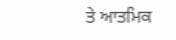ਤੇ ਆਤਮਿਕ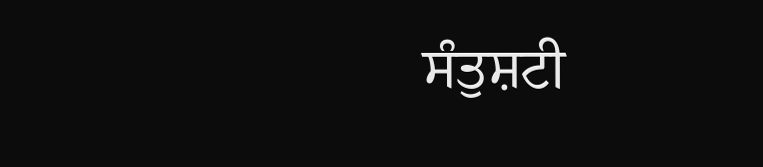ਸੰਤੁਸ਼ਟੀ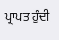ਪ੍ਰਾਪਤ ਹੁੰਦੀ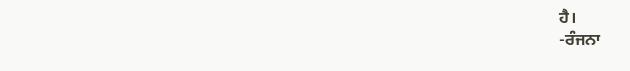ਹੈ।
-ਰੰਜਨਾ